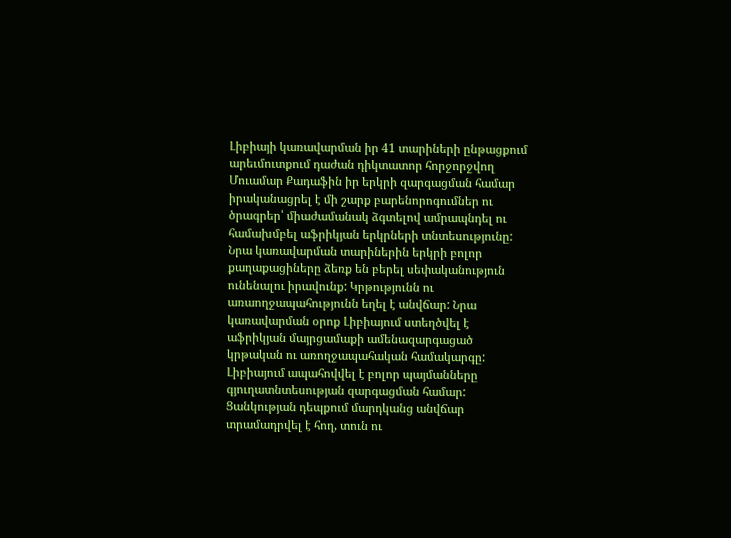Լիբիայի կառավարման իր 41 տարիների ընթացքում արեւմուտքում դաժան դիկտատոր հորջորջվող Մուամար Քադաֆին իր երկրի զարգացման համար իրականացրել է մի շարք բարենորոգումներ ու ծրագրեր՝ միաժամանակ ձգտելով ամրապնդել ու համախմբել աֆրիկյան երկրների տնտեսությունը:
Նրա կառավարման տարիներին երկրի բոլոր քաղաքացիները ձեռք են բերել սեփականություն ունենալու իրավունք: Կրթությունն ու առաողջապահությունն եղել է անվճար: Նրա կառավարման օրոք Լիբիայում ստեղծվել է աֆրիկյան մայրցամաքի ամենազարգացած կրթական ու առողջապահական համակարգը:
Լիբիայում ապահովվել է բոլոր պայմանները գյուղատնտեսության զարգացման համար: Ցանկության դեպքում մարդկանց անվճար տրամադրվել է հող, տուն ու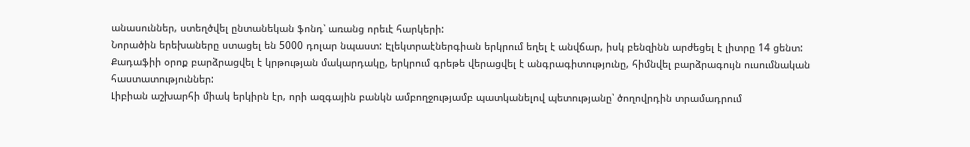անասուններ, ստեղծվել ընտանեկան ֆոնդ՝ առանց որեւէ հարկերի:
Նորածին երեխաները ստացել են 5000 դոլար նպաստ: Էլեկտրաէներգիան երկրում եղել է անվճար, իսկ բենզինն արժեցել է լիտրը 14 ցենտ:
Քադաֆիի օրոք բարձրացվել է կրթության մակարդակը, երկրում գրեթե վերացվել է անգրագիտությունը, հիմնվել բարձրագույն ուսումնական հաստատություններ:
Լիբիան աշխարհի միակ երկիրն էր, որի ազգային բանկն ամբողջությամբ պատկանելով պետությանը՝ ծողովրդին տրամադրում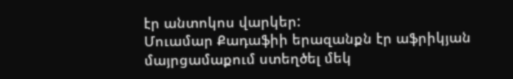էր անտոկոս վարկեր:
Մուամար Քադաֆիի երազանքն էր աֆրիկյան մայրցամաքում ստեղծել մեկ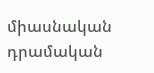միասնական դրամական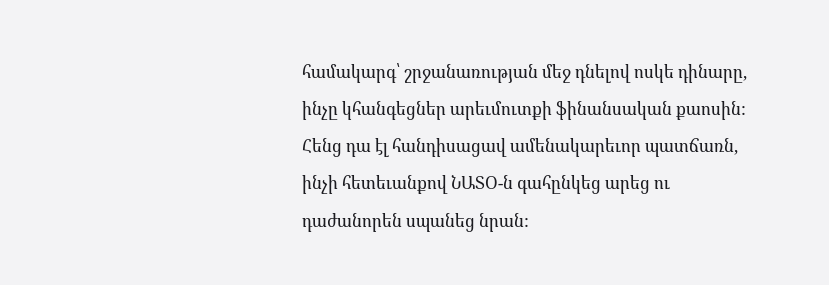համակարգ՝ շրջանառության մեջ դնելով ոսկե դինարը, ինչը կհանգեցներ արեւմուտքի ֆինանսական քաոսին: Հենց դա էլ հանդիսացավ ամենակարեւոր պատճառն, ինչի հետեւանքով ՆԱՏՕ-ն գահընկեց արեց ու դաժանորեն սպանեց նրան: